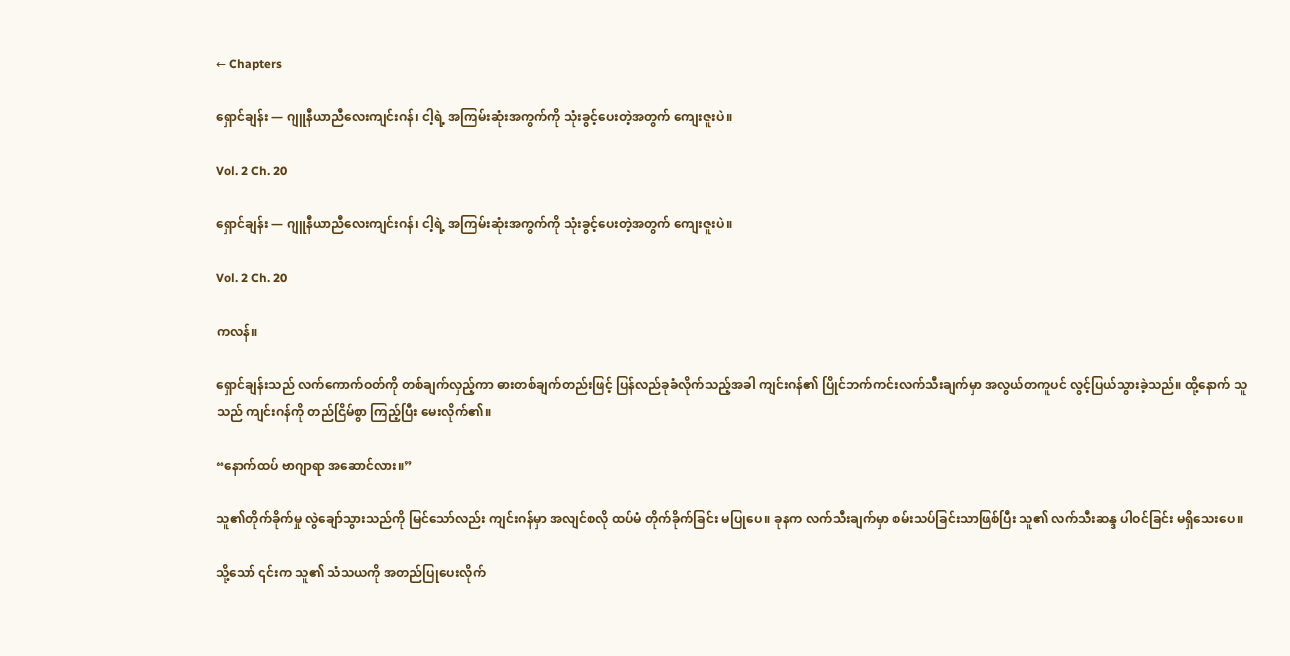← Chapters

ရှောင်ချန်း — ဂျူနီယာညီလေးကျင်းဂန်၊ ငါ့ရဲ့ အကြမ်းဆုံးအကွက်ကို သုံးခွင့်ပေးတဲ့အတွက် ကျေးဇူးပဲ။

Vol. 2 Ch. 20

ရှောင်ချန်း — ဂျူနီယာညီလေးကျင်းဂန်၊ ငါ့ရဲ့ အကြမ်းဆုံးအကွက်ကို သုံးခွင့်ပေးတဲ့အတွက် ကျေးဇူးပဲ။

Vol. 2 Ch. 20

ကလန်။

ရှောင်ချန်းသည် လက်ကောက်ဝတ်ကို တစ်ချက်လှည့်ကာ ဓားတစ်ချက်တည်းဖြင့် ပြန်လည်ခုခံလိုက်သည့်အခါ ကျင်းဂန်၏ ပြိုင်ဘက်ကင်းလက်သီးချက်မှာ အလွယ်တကူပင် လွင့်ပြယ်သွားခဲ့သည်။ ထို့နောက် သူသည် ကျင်းဂန်ကို တည်ငြိမ်စွာ ကြည့်ပြီး မေးလိုက်၏။

“နောက်ထပ် ဗာဂျာရာ အဆောင်လား။”

သူ၏တိုက်ခိုက်မှု လွဲချော်သွားသည်ကို မြင်သော်လည်း ကျင်းဂန်မှာ အလျင်စလို ထပ်မံ တိုက်ခိုက်ခြင်း မပြုပေ။ ခုနက လက်သီးချက်မှာ စမ်းသပ်ခြင်းသာဖြစ်ပြီး သူ၏ လက်သီးဆန္ဒ ပါဝင်ခြင်း မရှိသေးပေ။

သို့သော် ၎င်းက သူ၏ သံသယကို အတည်ပြုပေးလိုက်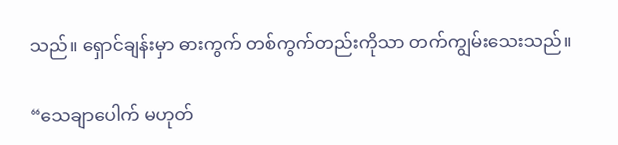သည်။ ရှောင်ချန်းမှာ ဓားကွက် တစ်ကွက်တည်းကိုသာ တက်ကျွမ်းသေးသည်။

“သေချာပေါက် မဟုတ်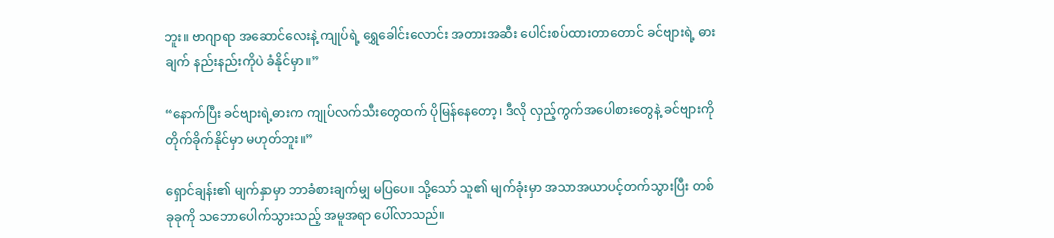ဘူး။ ဗာဂျာရာ အဆောင်လေးနဲ့ ကျုပ်ရဲ့ ရွှေခေါင်းလောင်း အတားအဆီး ပေါင်းစပ်ထားတာတောင် ခင်ဗျားရဲ့ ဓားချက် နည်းနည်းကိုပဲ ခံနိုင်မှာ။”

“နောက်ပြီး ခင်ဗျားရဲ့ဓားက ကျုပ်လက်သီးတွေထက် ပိုမြန်နေတော့၊ ဒီလို လှည့်ကွက်အပေါစားတွေနဲ့ ခင်ဗျားကို တိုက်ခိုက်နိုင်မှာ မဟုတ်ဘူး။”

ရှောင်ချန်း၏ မျက်နှာမှာ ဘာခံစားချက်မျှ မပြပေ။ သို့သော် သူ၏ မျက်ခုံးမှာ အသာအယာပင့်တက်သွားပြီး တစ်ခုခုကို သဘောပေါက်သွားသည့် အမူအရာ ပေါ်လာသည်။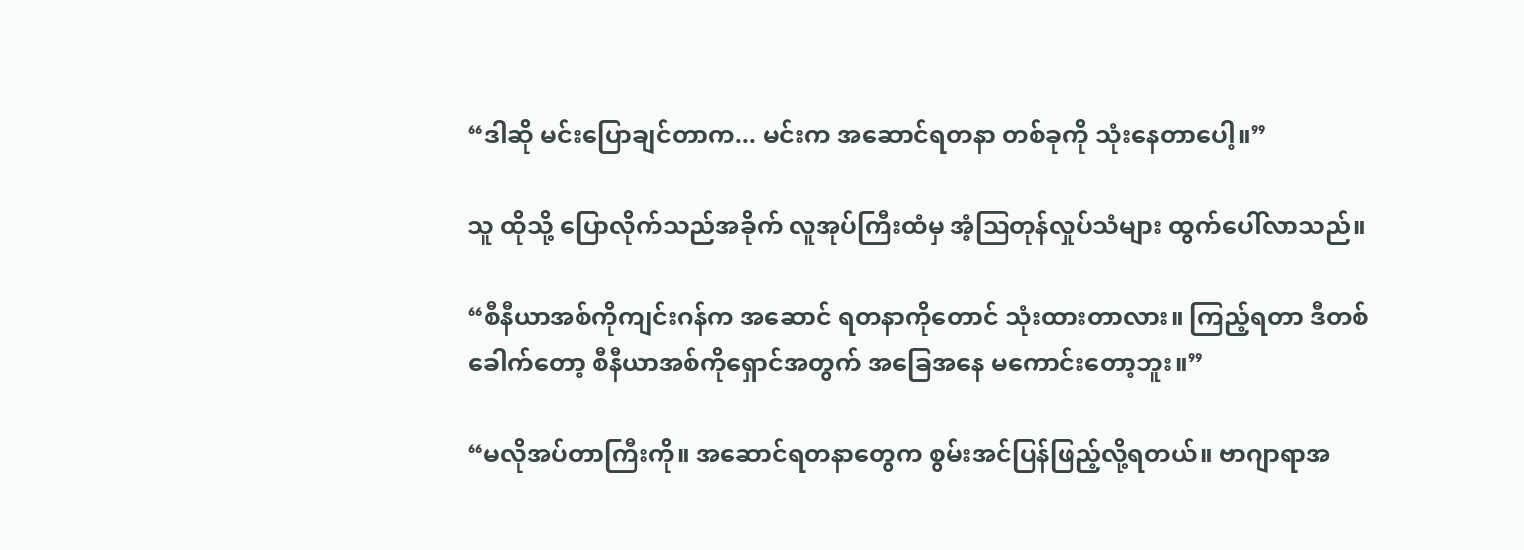“ဒါဆို မင်းပြောချင်တာက... မင်းက အဆောင်ရတနာ တစ်ခုကို သုံးနေတာပေါ့။”

သူ ထိုသို့ ပြောလိုက်သည်အခိုက် လူအုပ်ကြီးထံမှ အံ့ဩတုန်လှုပ်သံများ ထွက်ပေါ်လာသည်။

“စီနီယာအစ်ကိုကျင်းဂန်က အဆောင် ရတနာကိုတောင် သုံးထားတာလား။ ကြည့်ရတာ ဒီတစ်ခေါက်တော့ စီနီယာအစ်ကိုရှောင်အတွက် အခြေအနေ မကောင်းတော့ဘူး။”

“မလိုအပ်တာကြီးကို။ အဆောင်ရတနာတွေက စွမ်းအင်ပြန်ဖြည့်လို့ရတယ်။ ဗာဂျာရာအ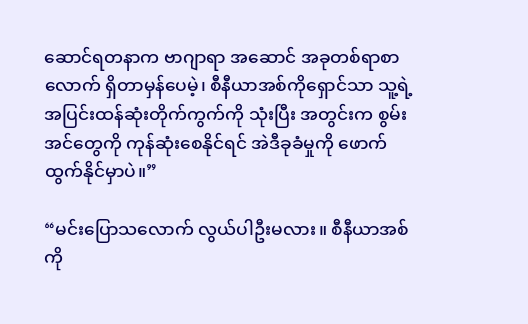ဆောင်ရတနာက ဗာဂျာရာ အဆောင် အခုတစ်ရာစာလောက် ရှိတာမှန်ပေမဲ့၊ စီနီယာအစ်ကိုရှောင်သာ သူ့ရဲ့ အပြင်းထန်ဆုံးတိုက်ကွက်ကို သုံးပြီး အတွင်းက စွမ်းအင်တွေကို ကုန်ဆုံးစေနိုင်ရင် အဲဒီခုခံမှုကို ဖောက်ထွက်နိုင်မှာပဲ။”

“မင်းပြောသလောက် လွယ်ပါဦးမလား။ စီနီယာအစ်ကို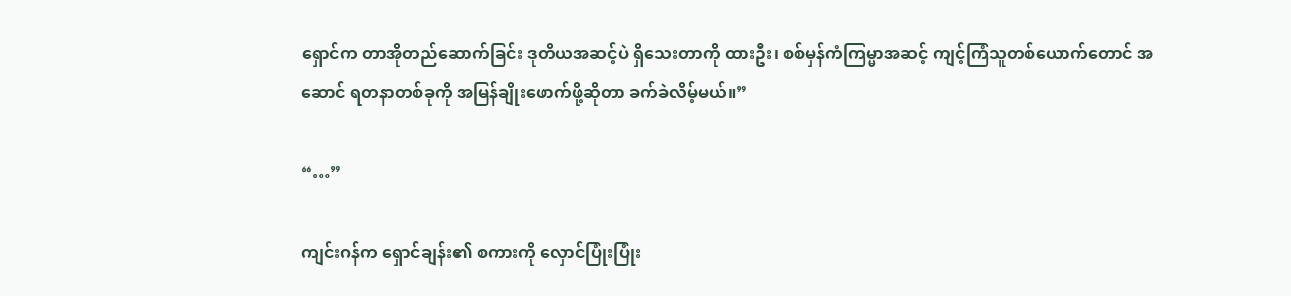ရှောင်က တာအိုတည်ဆောက်ခြင်း ဒုတိယအဆင့်ပဲ ရှိသေးတာကို ထားဦး၊ စစ်မှန်ကံကြမ္မာအဆင့် ကျင့်ကြံသူတစ်ယောက်တောင် အဆောင် ရတနာတစ်ခုကို အမြန်ချိုးဖောက်ဖို့ဆိုတာ ခက်ခဲလိမ့်မယ်။”

“…”

ကျင်းဂန်က ရှောင်ချန်း၏ စကားကို လှောင်ပြုံးပြုံး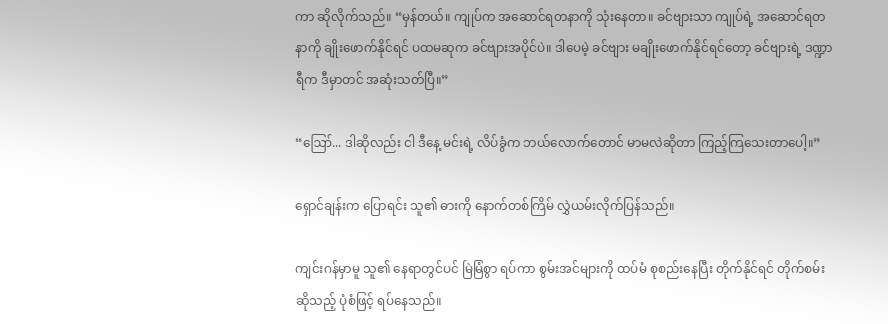ကာ ဆိုလိုက်သည်။ “မှန်တယ်။ ကျုပ်က အဆောင်ရတနာကို သုံးနေတာ။ ခင်ဗျားသာ ကျုပ်ရဲ့ အဆောင်ရတနာကို ချိုးဖောက်နိုင်ရင် ပထမဆုက ခင်ဗျားအပိုင်ပဲ။ ဒါပေမဲ့ ခင်ဗျား မချိုးဖောက်နိုင်ရင်တော့ ခင်ဗျားရဲ့ ဒဏ္ဍာရီက ဒီမှာတင် အဆုံးသတ်ပြီ။”

“ဪ... ဒါဆိုလည်း ငါ ဒီနေ့ မင်းရဲ့ လိပ်ခွံက ဘယ်လောက်တောင် မာမလဲဆိုတာ ကြည့်ကြသေးတာပေါ့။”

ရှောင်ချန်းက ပြောရင်း သူ၏ ဓားကို နောက်တစ်ကြိမ် လွှဲယမ်းလိုက်ပြန်သည်။

ကျင်းဂန်မှာမူ သူ၏ နေရာတွင်ပင် မြဲမြံစွာ ရပ်ကာ စွမ်းအင်များကို ထပ်မံ စုစည်းနေပြီး တိုက်နိုင်ရင် တိုက်စမ်း ဆိုသည့် ပုံစံဖြင့် ရပ်နေသည်။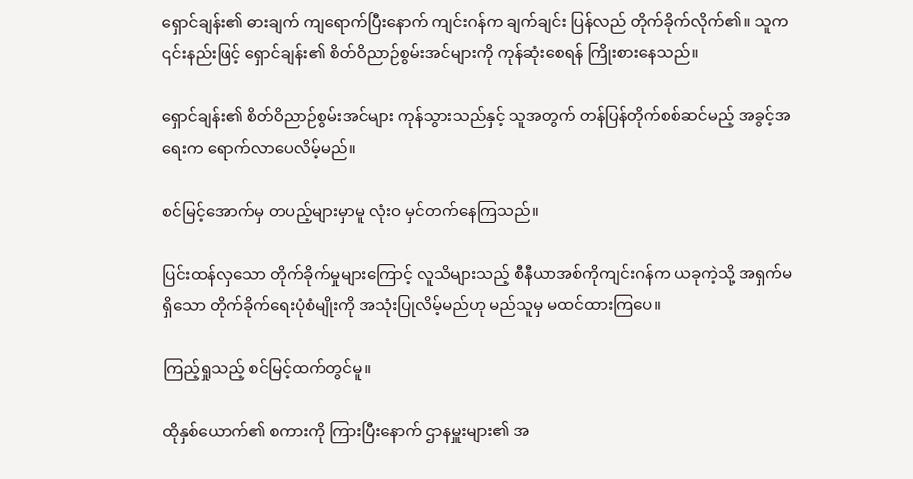ရှောင်ချန်း၏ ဓားချက် ကျရောက်ပြီးနောက် ကျင်းဂန်က ချက်ချင်း ပြန်လည် တိုက်ခိုက်လိုက်၏။ သူက ၎င်းနည်းဖြင့် ရှောင်ချန်း၏ စိတ်ဝိညာဉ်စွမ်းအင်များကို ကုန်ဆုံးစေရန် ကြိုးစားနေသည်။

ရှောင်ချန်း၏ စိတ်ဝိညာဉ်စွမ်းအင်များ ကုန်သွားသည်နှင့် သူအတွက် တန်ပြန်တိုက်စစ်ဆင်မည့် အခွင့်အရေးက ရောက်လာပေလိမ့်မည်။

စင်မြင့်အောက်မှ တပည့်များမှာမူ လုံးဝ မှင်တက်နေကြသည်။

ပြင်းထန်လှသော တိုက်ခိုက်မှုများကြောင့် လူသိများသည့် စီနီယာအစ်ကိုကျင်းဂန်က ယခုကဲ့သို့ အရှက်မရှိသော တိုက်ခိုက်ရေးပုံစံမျိုးကို အသုံးပြုလိမ့်မည်ဟု မည်သူမှ မထင်ထားကြပေ။

ကြည့်ရှုသည့် စင်မြင့်ထက်တွင်မူ။

ထိုနှစ်ယောက်၏ စကားကို ကြားပြီးနောက် ဌာနမှူးများ၏ အ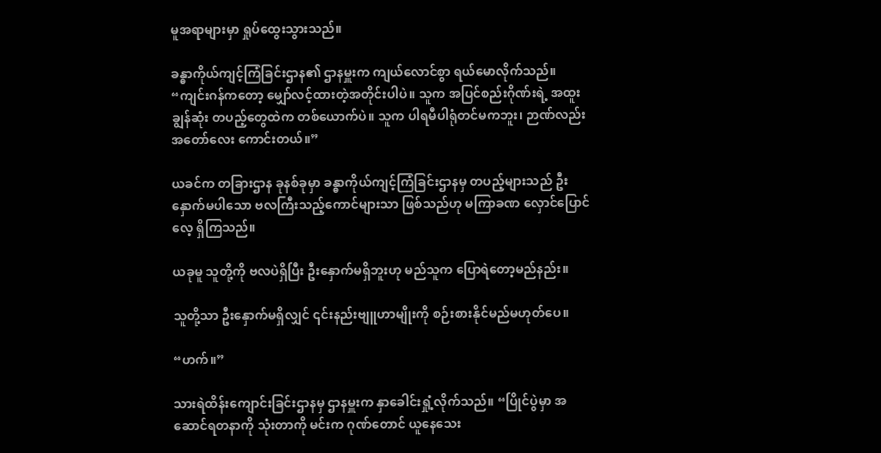မူအရာများမှာ ရှုပ်ထွေးသွားသည်။

ခန္ဓာကိုယ်ကျင့်ကြံခြင်းဌာန၏ ဌာနမှူးက ကျယ်လောင်စွာ ရယ်မောလိုက်သည်။ “ကျင်းဂန်ကတော့ မျှော်လင့်ထားတဲ့အတိုင်းပါပဲ။ သူက အပြင်စည်းဂိုဏ်းရဲ့ အထူးချွန်ဆုံး တပည့်တွေထဲက တစ်ယောက်ပဲ။ သူက ပါရမီပါရုံတင်မကဘူး၊ ဉာဏ်လည်း အတော်လေး ကောင်းတယ်။”

ယခင်က တခြားဌာန ခုနစ်ခုမှာ ခန္ဓာကိုယ်ကျင့်ကြံခြင်းဌာနမှ တပည့်များသည် ဦးနှောက်မပါသော ဗလကြီးသည့်ကောင်များသာ ဖြစ်သည်ဟု မကြာခဏ လှောင်ပြောင်လေ့ ရှိကြသည်။

ယခုမူ သူတို့ကို ဗလပဲရှိပြီး ဦးနှောက်မရှိဘူးဟု မည်သူက ပြောရဲတော့မည်နည်း။

သူတို့သာ ဦးနှောက်မရှိလျှင် ၎င်းနည်းဗျူဟာမျိုးကို စဉ်းစားနိုင်မည်မဟုတ်ပေ။

“ဟက်။”

သားရဲထိန်းကျောင်းခြင်းဌာနမှ ဌာနမှူးက နှာခေါင်းရှုံ့လိုက်သည်။ “ပြိုင်ပွဲမှာ အဆောင်ရတနာကို သုံးတာကို မင်းက ဂုဏ်တောင် ယူနေသေး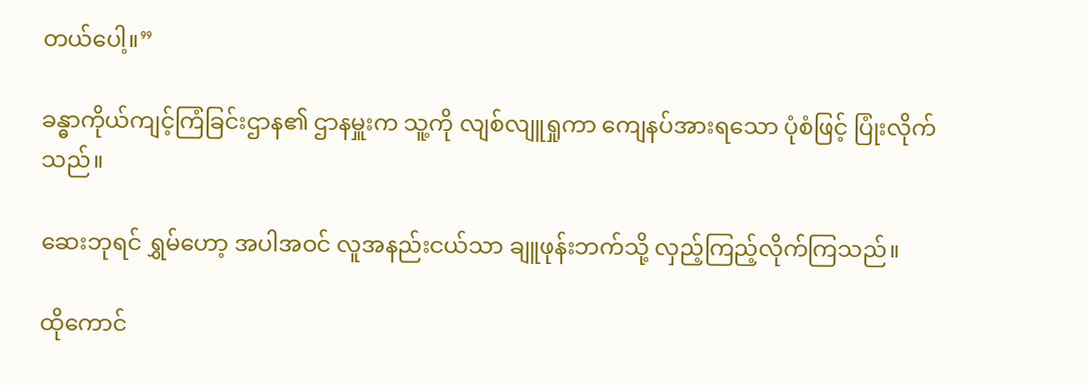တယ်ပေါ့။”

ခန္ဓာကိုယ်ကျင့်ကြံခြင်းဌာန၏ ဌာနမှူးက သူ့ကို လျစ်လျူရှုကာ ကျေနပ်အားရသော ပုံစံဖြင့် ပြုံးလိုက်သည်။

ဆေးဘုရင် ရွှမ်ဟော့ အပါအဝင် လူအနည်းငယ်သာ ချူဖုန်းဘက်သို့ လှည့်ကြည့်လိုက်ကြသည်။

ထိုကောင်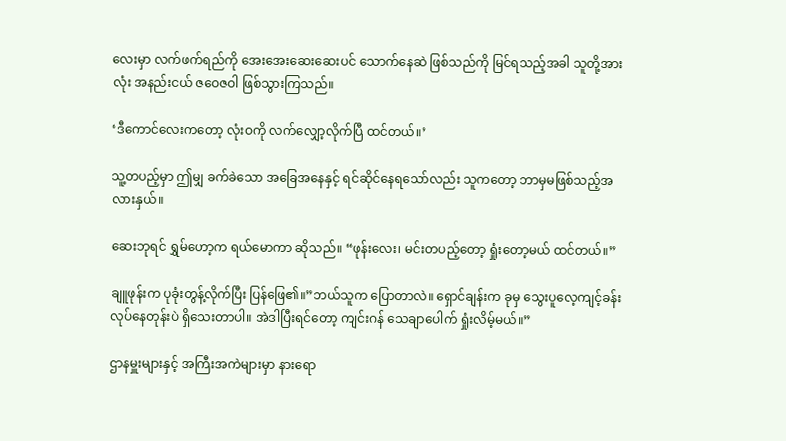လေးမှာ လက်ဖက်ရည်ကို အေးအေးဆေးဆေးပင် သောက်နေဆဲ ဖြစ်သည်ကို မြင်ရသည့်အခါ သူတို့အားလုံး အနည်းငယ် ဇဝေဇဝါ ဖြစ်သွားကြသည်။

‘ဒီကောင်လေးကတော့ လုံးဝကို လက်လျှော့လိုက်ပြီ ထင်တယ်။’

သူ့တပည့်မှာ ဤမျှ ခက်ခဲသော အခြေအနေနှင့် ရင်ဆိုင်နေရသော်လည်း သူကတော့ ဘာမှမဖြစ်သည့်အလားနှယ်။

ဆေးဘုရင် ရွှမ်ဟော့က ရယ်မောကာ ဆိုသည်။ “ဖုန်းလေး၊ မင်းတပည့်တော့ ရှုံးတော့မယ် ထင်တယ်။”

ချူဖုန်းက ပုခုံးတွန့်လိုက်ပြီး ပြန်ဖြေ၏။”ဘယ်သူက ပြောတာလဲ။ ရှောင်ချန်းက ခုမှ သွေးပူလေ့ကျင့်ခန်းလုပ်နေတုန်းပဲ ရှိသေးတာပါ။ အဲဒါပြီးရင်တော့ ကျင်းဂန် သေချာပေါက် ရှုံးလိမ့်မယ်။”

ဌာနမှူးများနှင့် အကြီးအကဲများမှာ နားရော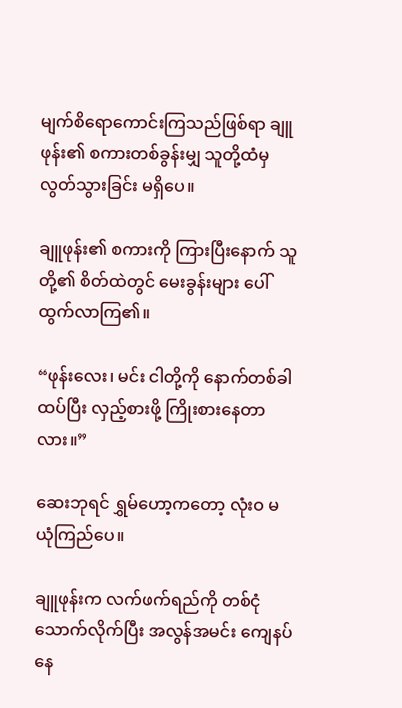မျက်စိရောကောင်းကြသည်ဖြစ်ရာ ချူဖုန်း၏ စကားတစ်ခွန်းမျှ သူတို့ထံမှ လွတ်သွားခြင်း မရှိပေ။

ချူဖုန်း၏ စကားကို ကြားပြီးနောက် သူတို့၏ စိတ်ထဲတွင် မေးခွန်းများ ပေါ်ထွက်လာကြ၏။

“ဖုန်းလေး၊ မင်း ငါတို့ကို နောက်တစ်ခါ ထပ်ပြီး လှည့်စားဖို့ ကြိုးစားနေတာလား။”

ဆေးဘုရင် ရွှမ်ဟော့ကတော့ လုံးဝ မယုံကြည်ပေ။

ချူဖုန်းက လက်ဖက်ရည်ကို တစ်ငုံ သောက်လိုက်ပြီး အလွန်အမင်း ကျေနပ်နေ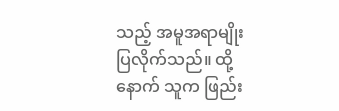သည့် အမူအရာမျိုး ပြလိုက်သည်။ ထို့နောက် သူက ဖြည်း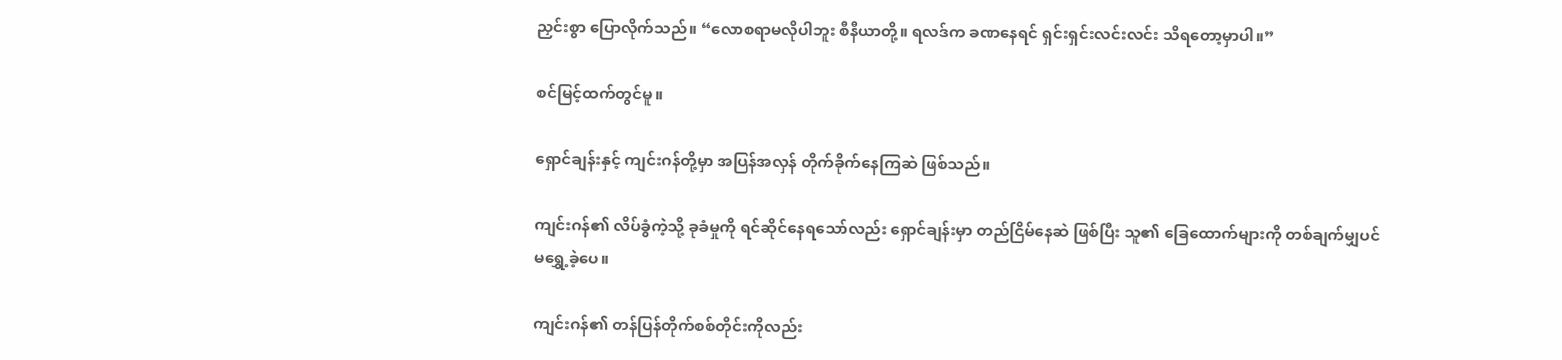ညှင်းစွာ ပြောလိုက်သည်။ “လောစရာမလိုပါဘူး စီနီယာတို့။ ရလဒ်က ခဏနေရင် ရှင်းရှင်းလင်းလင်း သိရတော့မှာပါ။”

စင်မြင့်ထက်တွင်မူ။

ရှောင်ချန်းနှင့် ကျင်းဂန်တို့မှာ အပြန်အလှန် တိုက်ခိုက်နေကြဆဲ ဖြစ်သည်။

ကျင်းဂန်၏ လိပ်ခွံကဲ့သို့ ခုခံမှုကို ရင်ဆိုင်နေရသော်လည်း ရှောင်ချန်းမှာ တည်ငြိမ်နေဆဲ ဖြစ်ပြီး သူ၏ ခြေထောက်များကို တစ်ချက်မျှပင် မရွှေ့ခဲ့ပေ။

ကျင်းဂန်၏ တန်ပြန်တိုက်စစ်တိုင်းကိုလည်း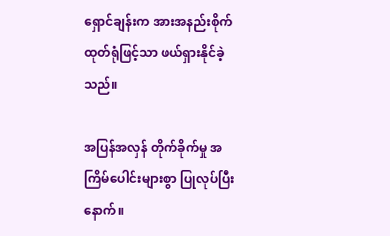ရှောင်ချန်းက အားအနည်းစိုက်ထုတ်ရုံဖြင့်သာ ဖယ်ရှားနိုင်ခဲ့သည်။

အပြန်အလှန် တိုက်ခိုက်မှု အကြိမ်ပေါင်းများစွာ ပြုလုပ်ပြီးနောက်။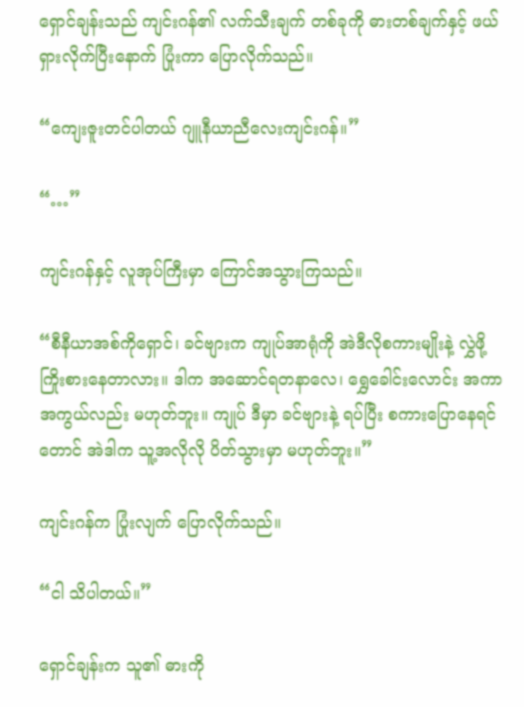ရှောင်ချန်းသည် ကျင်းဂန်၏ လက်သီးချက် တစ်ခုကို ဓားတစ်ချက်နှင့် ဖယ်ရှားလိုက်ပြီးနောက် ပြုံးကာ ပြောလိုက်သည်။

“ကျေးဇူးတင်ပါတယ် ဂျူနီယာညီလေးကျင်းဂန်။”

“…”

ကျင်းဂန်နှင့် လူအုပ်ကြီးမှာ ကြောင်အသွားကြသည်။

“စီနီယာအစ်ကိုရှောင်၊ ခင်ဗျားက ကျုပ်အာရုံကို အဲဒီလိုစကားမျိုးနဲ့ လွှဲဖို့ ကြိုးစားနေတာလား။ ဒါက အဆောင်ရတနာလေ၊ ရွှေခေါင်းလောင်း အကာအကွယ်လည်း မဟုတ်ဘူး။ ကျုပ် ဒီမှာ ခင်ဗျားနဲ့ ရပ်ပြီး စကားပြောနေရင်တောင် အဲဒါက သူ့အလိုလို ပိတ်သွားမှာ မဟုတ်ဘူး။”

ကျင်းဂန်က ပြုံးလျက် ပြောလိုက်သည်။

“ငါ သိပါတယ်။”

ရှောင်ချန်းက သူ၏ ဓားကို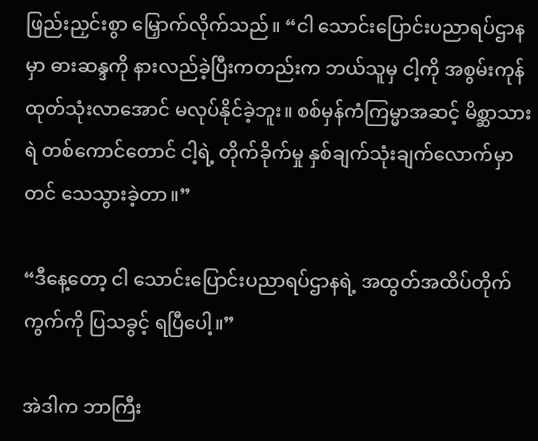ဖြည်းညှင်းစွာ မြှောက်လိုက်သည်။ “ငါ သောင်းပြောင်းပညာရပ်ဌာနမှာ ဓားဆန္ဒကို နားလည်ခဲ့ပြီးကတည်းက ဘယ်သူမှ ငါ့ကို အစွမ်းကုန် ထုတ်သုံးလာအောင် မလုပ်နိုင်ခဲ့ဘူး။ စစ်မှန်ကံကြမ္မာအဆင့် မိစ္ဆာသားရဲ တစ်ကောင်တောင် ငါ့ရဲ့ တိုက်ခိုက်မှု နှစ်ချက်သုံးချက်လောက်မှာတင် သေသွားခဲ့တာ။”

“ဒီနေ့တော့ ငါ သောင်းပြောင်းပညာရပ်ဌာနရဲ့ အထွတ်အထိပ်တိုက်ကွက်ကို ပြသခွင့် ရပြီပေါ့။”

အဲဒါက ဘာကြီး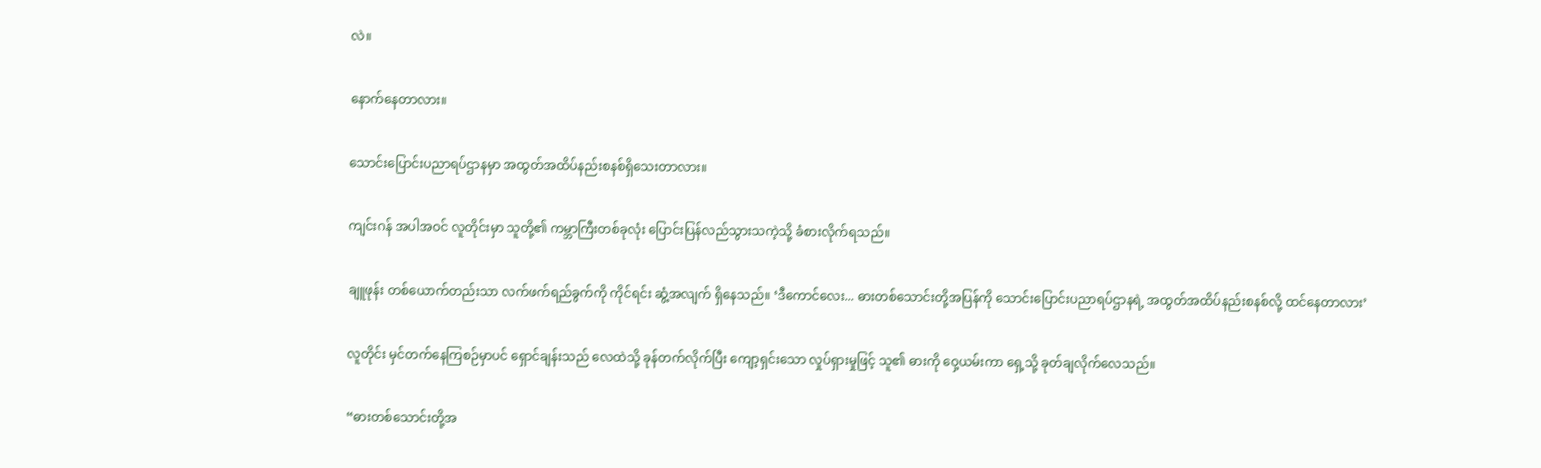လဲ။

နောက်နေတာလား။

သောင်းပြောင်းပညာရပ်ဌာနမှာ အထွတ်အထိပ်နည်းစနစ်ရှိသေးတာလား။

ကျင်းဂန် အပါအဝင် လူတိုင်းမှာ သူတို့၏ ကမ္ဘာကြီးတစ်ခုလုံး ပြောင်းပြန်လည်သွားသကဲ့သို့ ခံစားလိုက်ရသည်။

ချူဖုန်း တစ်ယောက်တည်းသာ လက်ဖက်ရည်ခွက်ကို ကိုင်ရင်း ဆွံ့အလျက် ရှိနေသည်။ ‘ဒီကောင်လေး... ဓားတစ်သောင်းတို့အပြန်ကို သောင်းပြောင်းပညာရပ်ဌာနရဲ့ အထွတ်အထိပ်နည်းစနစ်လို့ ထင်နေတာလား’

လူတိုင်း မှင်တက်နေကြစဉ်မှာပင် ရှောင်ချန်းသည် လေထဲသို့ ခုန်တက်လိုက်ပြီး ကျော့ရှင်းသော လှုပ်ရှားမှုဖြင့် သူ၏ ဓားကို ဝှေ့ယမ်းကာ ရှေ့သို့ ခုတ်ချလိုက်လေသည်။

“ဓားတစ်သောင်းတို့အ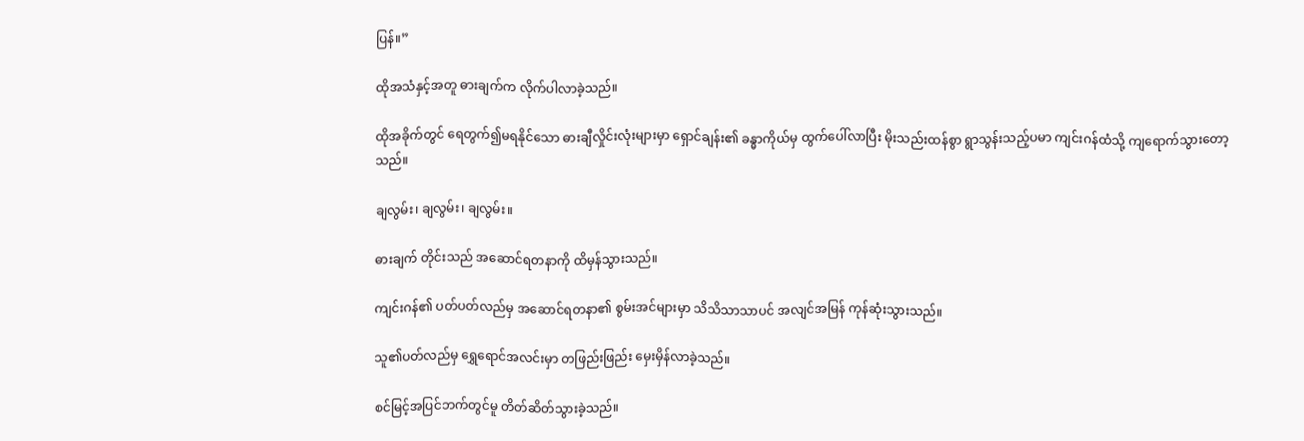ပြန်။”

ထိုအသံနှင့်အတူ ဓားချက်က လိုက်ပါလာခဲ့သည်။

ထိုအခိုက်တွင် ရေတွက်၍မရနိုင်သော ဓားချီလှိုင်းလုံးများမှာ ရှောင်ချန်း၏ ခန္ဓာကိုယ်မှ ထွက်ပေါ်လာပြီး မိုးသည်းထန်စွာ ရွာသွန်းသည့်ပမာ ကျင်းဂန်ထံသို့ ကျရောက်သွားတော့သည်။

ချလွမ်း၊ ချလွမ်း၊ ချလွမ်း။

ဓားချက် တိုင်းသည် အဆောင်ရတနာကို ထိမှန်သွားသည်။

ကျင်းဂန်၏ ပတ်ပတ်လည်မှ အဆောင်ရတနာ၏ စွမ်းအင်များမှာ သိသိသာသာပင် အလျင်အမြန် ကုန်ဆုံးသွားသည်။

သူ၏ပတ်လည်မှ ရွှေရောင်အလင်းမှာ တဖြည်းဖြည်း မှေးမှိန်လာခဲ့သည်။

စင်မြင့်အပြင်ဘက်တွင်မူ တိတ်ဆိတ်သွားခဲ့သည်။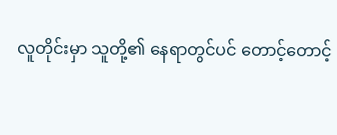လူတိုင်းမှာ သူတို့၏ နေရာတွင်ပင် တောင့်တောင့်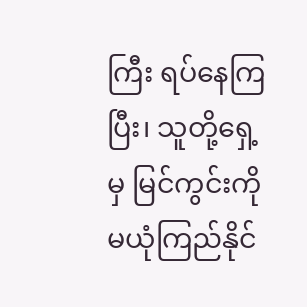ကြီး ရပ်နေကြပြီး၊ သူတို့ရှေ့မှ မြင်ကွင်းကို မယုံကြည်နိုင်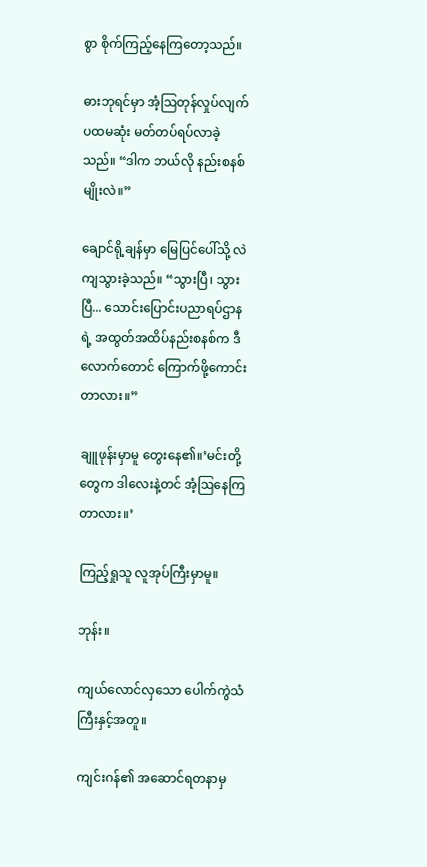စွာ စိုက်ကြည့်နေကြတော့သည်။

ဓားဘုရင်မှာ အံ့ဩတုန်လှုပ်လျက် ပထမဆုံး မတ်တပ်ရပ်လာခဲ့သည်။ “ဒါက ဘယ်လို နည်းစနစ်မျိုးလဲ။”

ချောင်ရို့ချန်မှာ မြေပြင်ပေါ်သို့ လဲကျသွားခဲ့သည်။ “သွားပြီ၊ သွားပြီ... သောင်းပြောင်းပညာရပ်ဌာနရဲ့ အထွတ်အထိပ်နည်းစနစ်က ဒီလောက်တောင် ကြောက်ဖို့ကောင်းတာလား။”

ချူဖုန်းမှာမူ တွေးနေ၏။’မင်းတို့တွေက ဒါလေးနဲ့တင် အံ့ဩနေကြတာလား။’

ကြည့်ရှုသူ လူအုပ်ကြီးမှာမူ။

ဘုန်း။

ကျယ်လောင်လှသော ပေါက်ကွဲသံကြီးနှင့်အတူ။

ကျင်းဂန်၏ အဆောင်ရတနာမှ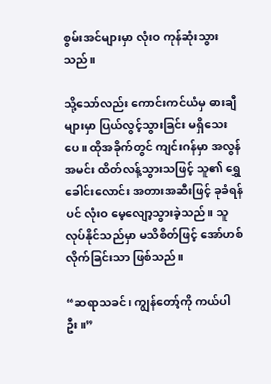စွမ်းအင်များမှာ လုံးဝ ကုန်ဆုံးသွားသည်။

သို့သော်လည်း ကောင်းကင်ယံမှ ဓားချီများမှာ ပြယ်လွင့်သွားခြင်း မရှိသေးပေ။ ထိုအခိုက်တွင် ကျင်းဂန်မှာ အလွန်အမင်း ထိတ်လန့်သွားသဖြင့် သူ၏ ရွှေခေါင်းလောင်း အတားအဆီးဖြင့် ခုခံရန်ပင် လုံးဝ မေ့လျော့သွားခဲ့သည်။ သူ လုပ်နိုင်သည်မှာ မသိစိတ်ဖြင့် အော်ဟစ်လိုက်ခြင်းသာ ဖြစ်သည်။

“ဆရာသခင်၊ ကျွန်တော့်ကို ကယ်ပါဦး။”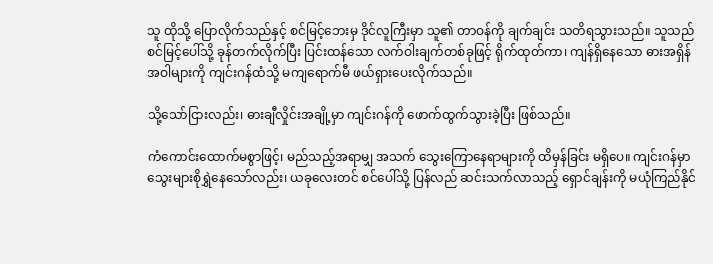သူ ထိုသို့ ပြောလိုက်သည်နှင့် စင်မြင့်ဘေးမှ ဒိုင်လူကြီးမှာ သူ၏ တာဝန်ကို ချက်ချင်း သတိရသွားသည်။ သူသည် စင်မြင့်ပေါ်သို့ ခုန်တက်လိုက်ပြီး ပြင်းထန်သော လက်ဝါးချက်တစ်ခုဖြင့် ရိုက်ထုတ်ကာ၊ ကျန်ရှိနေသော ဓားအရှိန်အဝါများကို ကျင်းဂန်ထံသို့ မကျရောက်မီ ဖယ်ရှားပေးလိုက်သည်။

သို့သော်ငြားလည်း၊ ဓားချီလှိုင်းအချို့မှာ ကျင်းဂန်ကို ဖောက်ထွက်သွားခဲ့ပြီး ဖြစ်သည်။

ကံကောင်းထောက်မစွာဖြင့်၊ မည်သည့်အရာမျှ အသက်‌ သွေးကြောနေရာများကို ထိမှန်ခြင်း မရှိပေ။ ကျင်းဂန်မှာ သွေးများစိုရွှဲနေသော်လည်း၊ ယခုလေးတင် စင်ပေါ်သို့ ပြန်လည် ဆင်းသက်လာသည့် ရှောင်ချန်းကို မယုံကြည်နိုင်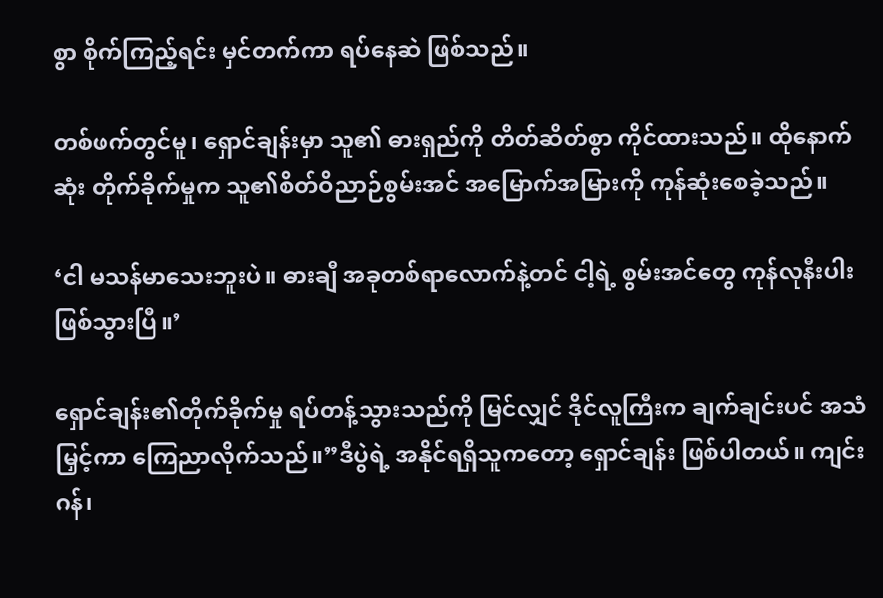စွာ စိုက်ကြည့်ရင်း မှင်တက်ကာ ရပ်နေဆဲ ဖြစ်သည်။

တစ်ဖက်တွင်မူ၊ ရှောင်ချန်းမှာ သူ၏ ဓားရှည်ကို တိတ်ဆိတ်စွာ ကိုင်ထားသည်။ ထိုနောက်ဆုံး တိုက်ခိုက်မှုက သူ၏စိတ်ဝိညာဉ်စွမ်းအင် အမြောက်အမြားကို ကုန်ဆုံးစေခဲ့သည်။

‘ငါ မသန်မာသေးဘူးပဲ။ ဓားချီ အခုတစ်ရာလောက်နဲ့တင် ငါ့ရဲ့ စွမ်းအင်တွေ ကုန်လုနီးပါး ဖြစ်သွားပြီ။’

ရှောင်ချန်း၏တိုက်ခိုက်မှု ရပ်တန့်သွားသည်ကို မြင်လျှင် ဒိုင်လူကြီးက ချက်ချင်းပင် အသံမြှင့်ကာ ကြေညာလိုက်သည်။”ဒီပွဲရဲ့ အနိုင်ရရှိသူကတော့ ရှောင်ချန်း ဖြစ်ပါတယ်။ ကျင်းဂန်၊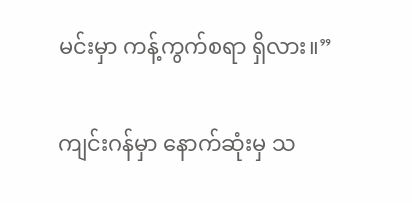မင်းမှာ ကန့်ကွက်စရာ ရှိလား။”

ကျင်းဂန်မှာ နောက်ဆုံးမှ သ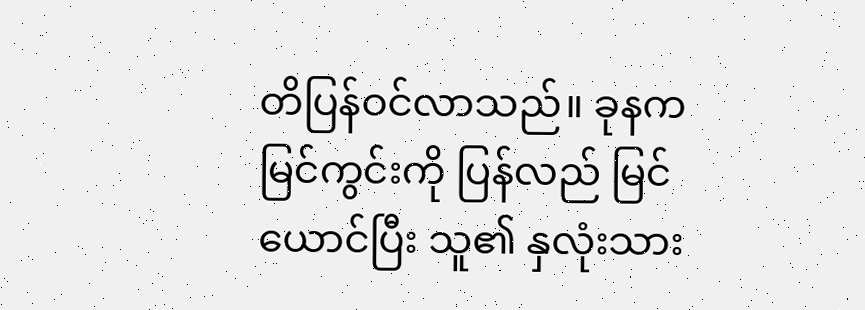တိပြန်ဝင်လာသည်။ ခုနက မြင်ကွင်းကို ပြန်လည် မြင်ယောင်ပြီး သူ၏ နှလုံးသား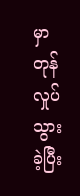မှာ တုန်လှုပ်သွားခဲ့ပြီး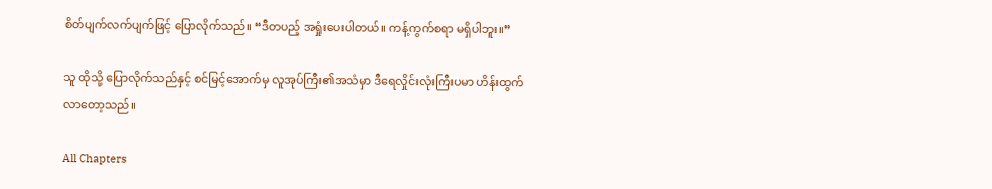စိတ်ပျက်လက်ပျက်ဖြင့် ပြောလိုက်သည်။ “ဒီတပည့် အရှုံးပေးပါတယ်။ ကန့်ကွက်စရာ မရှိပါဘူး။”

သူ ထိုသို့ ပြောလိုက်သည်နှင့် စင်မြင့်အောက်မှ လူအုပ်ကြီး၏အသံမှာ ဒီရေလှိုင်းလုံးကြီးပမာ ဟိန်းထွက်လာတော့သည်။

All Chapters